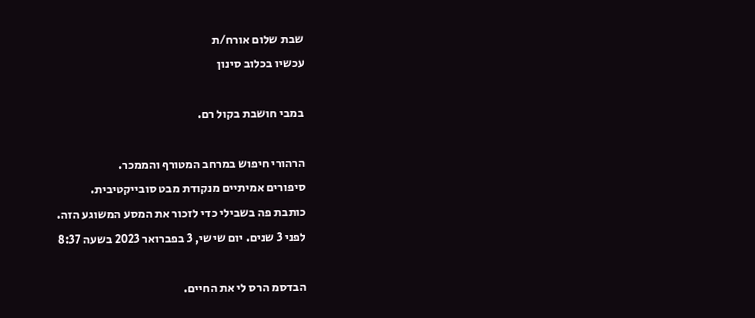שבת שלום אורח/ת
עכשיו בכלוב סינון

במבי חושבת בקול רם.

הרהורי חיפוש במרחב המטורף והממכר.
סיפורים אמיתיים מנקודת מבט סובייקטיבית.
כותבת פה בשבילי כדי לזכור את המסע המשוגע הזה.
לפני 3 שנים. יום שישי, 3 בפברואר 2023 בשעה 8:37

הבדסמ הרס לי את החיים.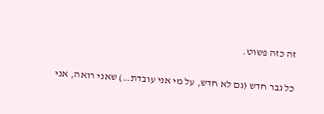זה כזה פשוט.

כל גבר חדש (גם לא חדש, על מי אני עובדת…) שאני רואה, אני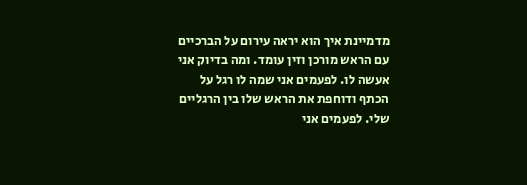מדמיינת איך הוא יראה עירום על הברכיים עם הראש מורכן וזין עומד. ומה בדיוק אני אעשה לו. לפעמים אני שמה לו רגל על הכתף ודוחפת את הראש שלו בין הרגליים שלי. לפעמים אני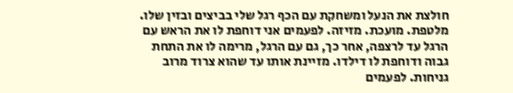חולצת את הנעל ומשחקת עם הכף רגל שלי בביצים ובזין שלו. מלטפת. מועכת. מזיזה. לפעמים אני דוחפת לו את הראש עם הרגל עד לרצפה, אחר כך, גם עם הרגל, מרימה לו את התחת גבוה ודוחפת לו דילדו. מזיינת אותו עד שהוא צרוד מרוב גניחות. לפעמים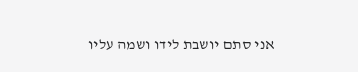אני סתם יושבת לידו ושמה עליו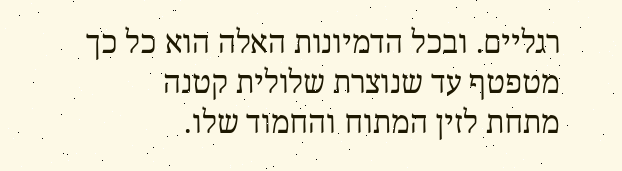רגליים. ובכל הדמיונות האלה הוא כל כך מטפטף עד שנוצרת שלולית קטנה מתחת לזין המתוח והחמוד שלו.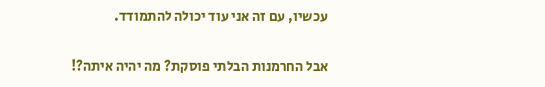עכשיו, עם זה אני עוד יכולה להתמודד.

אבל החרמנות הבלתי פוסקת? מה יהיה איתה?!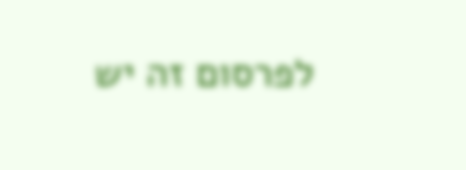לפרסום זה יש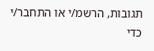תגובות, הרשמ/י או התחבר/י כדי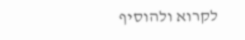לקרוא ולהוסיף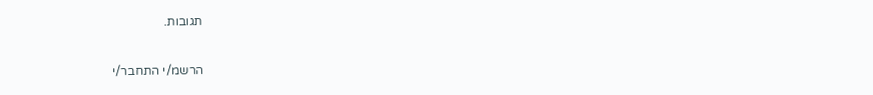תגובות.

הרשמ/י התחבר/י